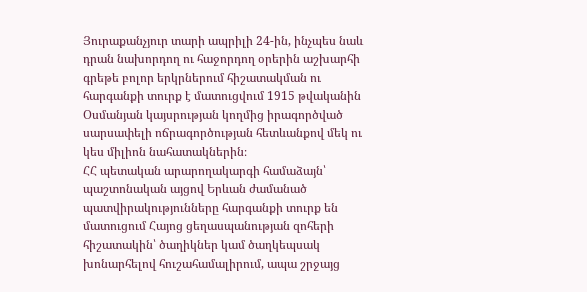Յուրաքանչյուր տարի ապրիլի 24-ին, ինչպես նաև դրան նախորդող ու հաջորդող օրերին աշխարհի գրեթե բոլոր երկրներում հիշատակման ու հարգանքի տուրք է մատուցվում 1915 թվականին Օսմանյան կայսրության կողմից իրագործված սարսափելի ոճրագործության հետևանքով մեկ ու կես միլիոն նահատակներին։
ՀՀ պետական արարողակարգի համաձայն՝ պաշտոնական այցով Երևան ժամանած պատվիրակությունները հարգանքի տուրք են մատուցում Հայոց ցեղասպանության զոհերի հիշատակին՝ ծաղիկներ կամ ծաղկեպսակ խոնարհելով հուշահամալիրում, ապա շրջայց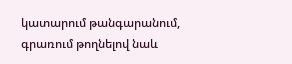կատարում թանգարանում, գրառում թողնելով նաև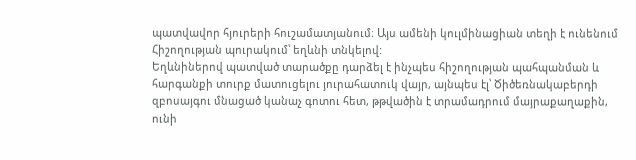պատվավոր հյուրերի հուշամատյանում։ Այս ամենի կուլմինացիան տեղի է ունենում Հիշողության պուրակում՝ եղևնի տնկելով:
Եղևնիներով պատված տարածքը դարձել է ինչպես հիշողության պահպանման և հարգանքի տուրք մատուցելու յուրահատուկ վայր, այնպես էլ՝ Ծիծեռնակաբերդի զբոսայգու մնացած կանաչ գոտու հետ, թթվածին է տրամադրում մայրաքաղաքին, ունի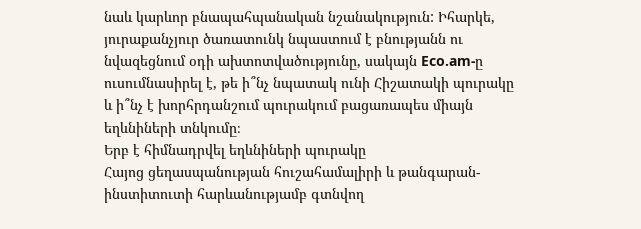նաև կարևոր բնապահպանական նշանակություն: Իհարկե, յուրաքանչյուր ծառատունկ նպաստում է բնությանն ու նվազեցնում օդի ախտոտվածությունը, սակայն Eco.am-ը ուսումնասիրել է, թե ի՞նչ նպատակ ունի Հիշատակի պուրակը և ի՞նչ է խորհրդանշում պուրակում բացառապես միայն եղևնիների տնկումը։
Երբ է հիմնադրվել եղևնիների պուրակը
Հայոց ցեղասպանության հուշահամալիրի և թանգարան-ինստիտուտի հարևանությամբ գտնվող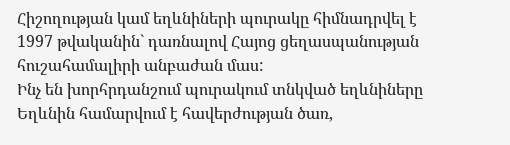Հիշողության կամ եղևնիների պուրակը հիմնադրվել է 1997 թվականին` դառնալով Հայոց ցեղասպանության հուշահամալիրի անբաժան մաս:
Ինչ են խորհրդանշում պուրակում տնկված եղևնիները
Եղևնին համարվում է հավերժության ծառ,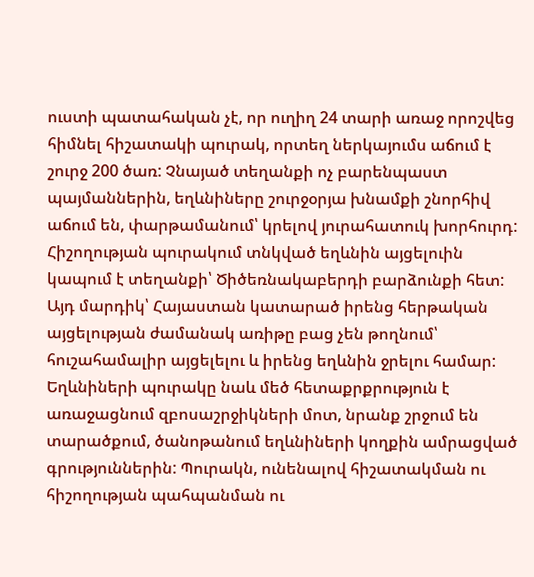ուստի պատահական չէ, որ ուղիղ 24 տարի առաջ որոշվեց հիմնել հիշատակի պուրակ, որտեղ ներկայումս աճում է շուրջ 200 ծառ: Չնայած տեղանքի ոչ բարենպաստ պայմաններին, եղևնիները շուրջօրյա խնամքի շնորհիվ աճում են, փարթամանում՝ կրելով յուրահատուկ խորհուրդ:
Հիշողության պուրակում տնկված եղևնին այցելուին կապում է տեղանքի՝ Ծիծեռնակաբերդի բարձունքի հետ: Այդ մարդիկ՝ Հայաստան կատարած իրենց հերթական այցելության ժամանակ առիթը բաց չեն թողնում՝ հուշահամալիր այցելելու և իրենց եղևնին ջրելու համար:
Եղևնիների պուրակը նաև մեծ հետաքրքրություն է առաջացնում զբոսաշրջիկների մոտ, նրանք շրջում են տարածքում, ծանոթանում եղևնիների կողքին ամրացված գրություններին: Պուրակն, ունենալով հիշատակման ու հիշողության պահպանման ու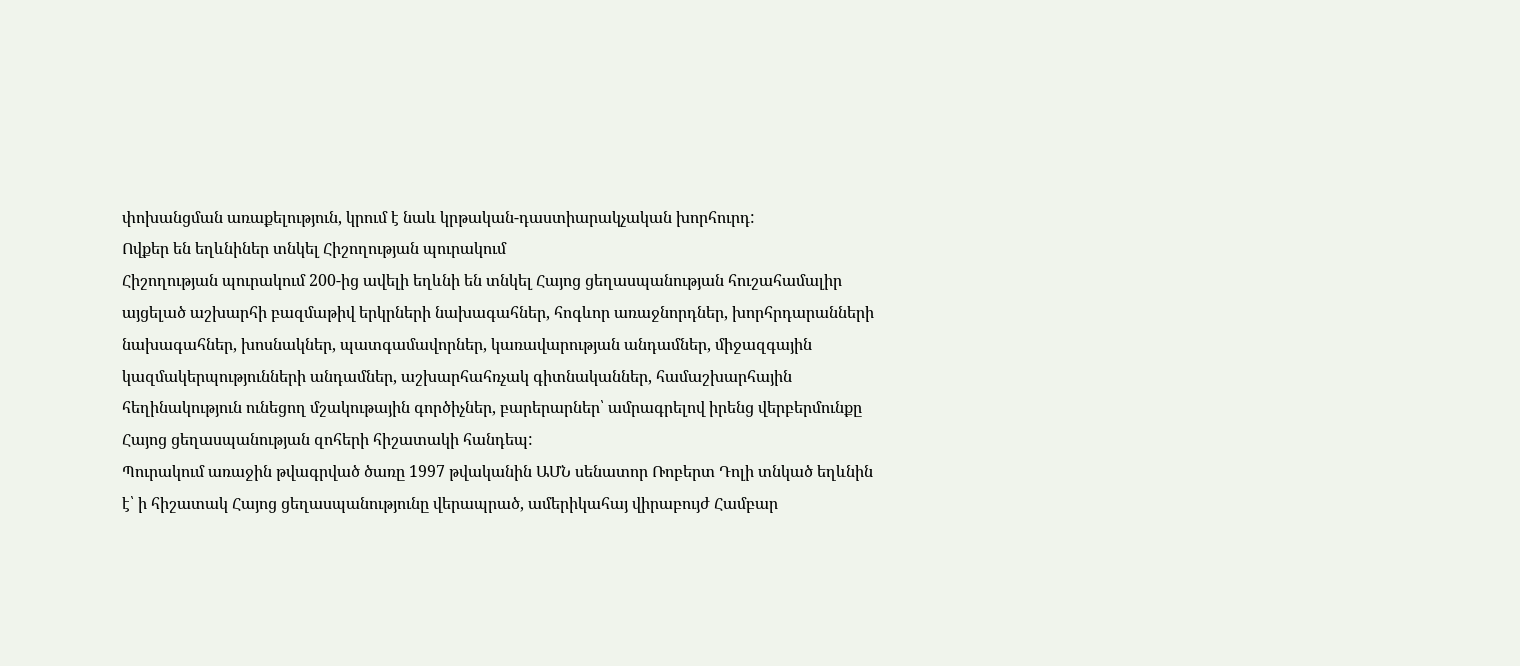փոխանցման առաքելություն, կրում է նաև կրթական-դաստիարակչական խորհուրդ:
Ովքեր են եղևնիներ տնկել Հիշողության պուրակում
Հիշողության պուրակում 200-ից ավելի եղևնի են տնկել Հայոց ցեղասպանության հուշահամալիր այցելած աշխարհի բազմաթիվ երկրների նախագահներ, հոգևոր առաջնորդներ, խորհրդարանների նախագահներ, խոսնակներ, պատգամավորներ, կառավարության անդամներ, միջազգային կազմակերպությունների անդամներ, աշխարհահռչակ գիտնականներ, համաշխարհային հեղինակություն ունեցող մշակութային գործիչներ, բարերարներ՝ ամրագրելով իրենց վերբերմունքը Հայոց ցեղասպանության զոհերի հիշատակի հանդեպ:
Պուրակում առաջին թվագրված ծառը 1997 թվականին ԱՄՆ սենատոր Ռոբերտ Դոլի տնկած եղևնին է՝ ի հիշատակ Հայոց ցեղասպանությունը վերապրած, ամերիկահայ վիրաբույժ Համբար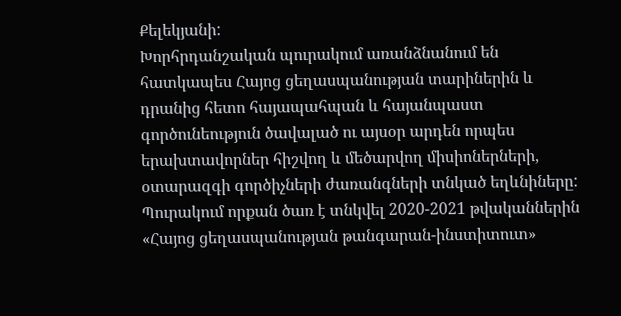Քելեկյանի:
Խորհրդանշական պուրակում առանձնանում են հատկապես Հայոց ցեղասպանության տարիներին և դրանից հետո հայապահպան և հայանպաստ գործունեություն ծավալած ու այսօր արդեն որպես երախտավորներ հիշվող և մեծարվող միսիոներների, օտարազգի գործիչների ժառանգների տնկած եղևնիները:
Պուրակում որքան ծառ է տնկվել 2020-2021 թվականներին
«Հայոց ցեղասպանության թանգարան-ինստիտուտ»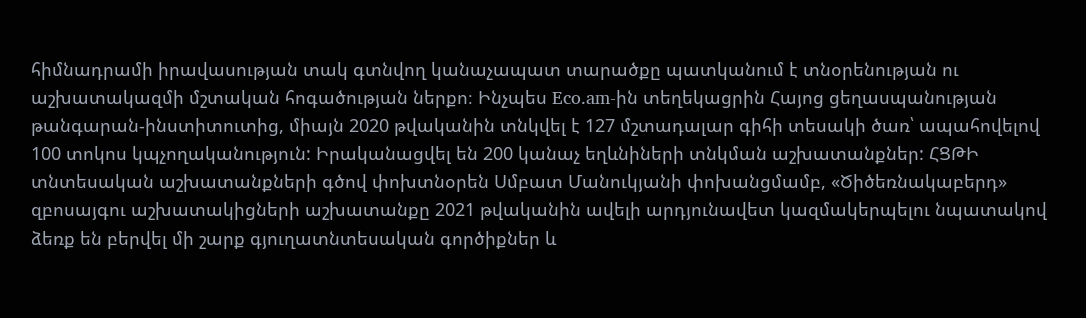հիմնադրամի իրավասության տակ գտնվող կանաչապատ տարածքը պատկանում է տնօրենության ու աշխատակազմի մշտական հոգածության ներքո։ Ինչպես Eco.am-ին տեղեկացրին Հայոց ցեղասպանության թանգարան-ինստիտուտից, միայն 2020 թվականին տնկվել է 127 մշտադալար գիհի տեսակի ծառ՝ ապահովելով 100 տոկոս կպչողականություն: Իրականացվել են 200 կանաչ եղևնիների տնկման աշխատանքներ: ՀՑԹԻ տնտեսական աշխատանքների գծով փոխտնօրեն Սմբատ Մանուկյանի փոխանցմամբ, «Ծիծեռնակաբերդ» զբոսայգու աշխատակիցների աշխատանքը 2021 թվականին ավելի արդյունավետ կազմակերպելու նպատակով ձեռք են բերվել մի շարք գյուղատնտեսական գործիքներ և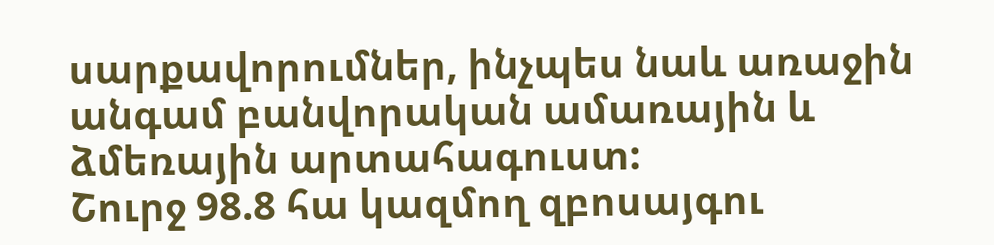սարքավորումներ, ինչպես նաև առաջին անգամ բանվորական ամառային և ձմեռային արտահագուստ:
Շուրջ 98.8 հա կազմող զբոսայգու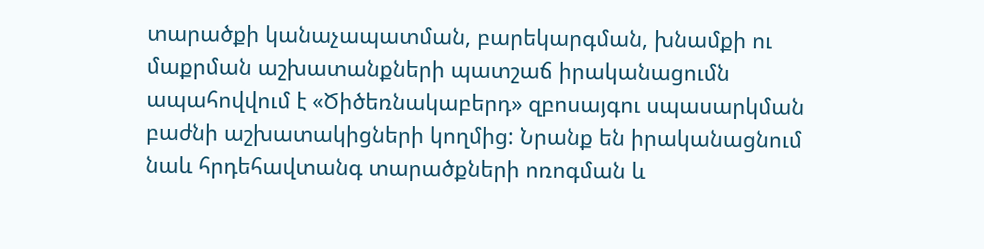տարածքի կանաչապատման, բարեկարգման, խնամքի ու մաքրման աշխատանքների պատշաճ իրականացումն ապահովվում է «Ծիծեռնակաբերդ» զբոսայգու սպասարկման բաժնի աշխատակիցների կողմից: Նրանք են իրականացնում նաև հրդեհավտանգ տարածքների ոռոգման և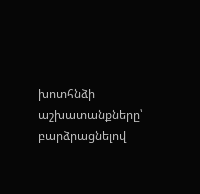խոտհնձի աշխատանքները՝ բարձրացնելով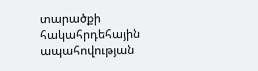տարածքի հակահրդեհային ապահովության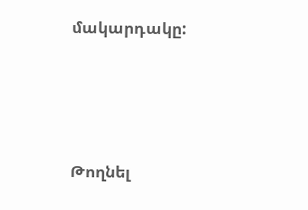մակարդակը:






Թողնել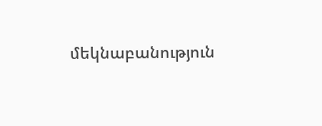մեկնաբանություն